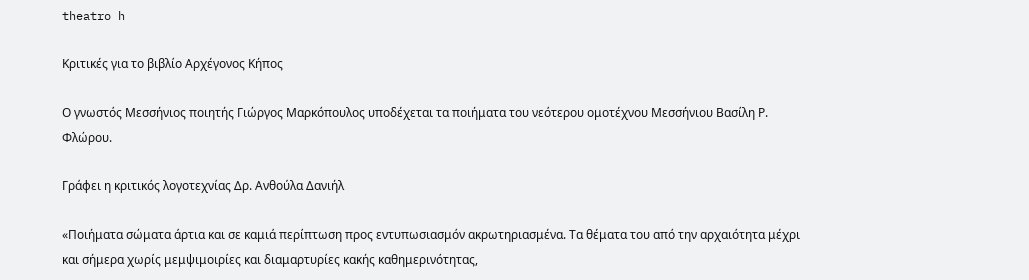theatro h

Κριτικές για το βιβλίο Αρχέγονος Κήπος

Ο γνωστός Μεσσήνιος ποιητής Γιώργος Μαρκόπουλος υποδέχεται τα ποιήματα του νεότερου ομοτέχνου Μεσσήνιου Βασίλη Ρ. Φλώρου.

Γράφει η κριτικός λογοτεχνίας Δρ. Ανθούλα Δανιήλ

«Ποιήματα σώματα άρτια και σε καμιά περίπτωση προς εντυπωσιασμόν ακρωτηριασμένα. Τα θέματα του από την αρχαιότητα μέχρι και σήμερα χωρίς μεμψιμοιρίες και διαμαρτυρίες κακής καθημερινότητας,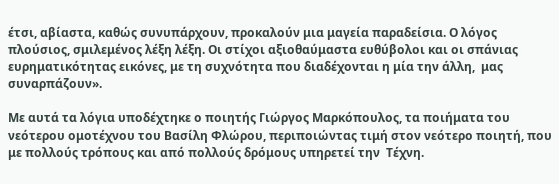έτσι, αβίαστα, καθώς συνυπάρχουν, προκαλούν μια μαγεία παραδείσια. Ο λόγος  πλούσιος, σμιλεμένος λέξη λέξη. Οι στίχοι αξιοθαύμαστα ευθύβολοι και οι σπάνιας ευρηματικότητας εικόνες, με τη συχνότητα που διαδέχονται η μία την άλλη,  μας συναρπάζουν».

Με αυτά τα λόγια υποδέχτηκε ο ποιητής Γιώργος Μαρκόπουλος, τα ποιήματα του νεότερου ομοτέχνου του Βασίλη Φλώρου, περιποιώντας τιμή στον νεότερο ποιητή, που με πολλούς τρόπους και από πολλούς δρόμους υπηρετεί την  Τέχνη.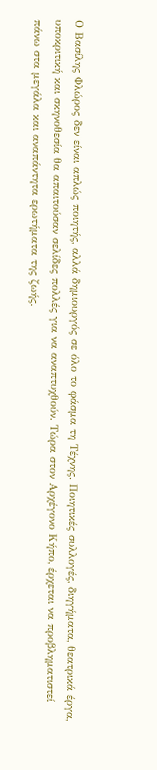Ο Βασίλης Φλώρος δεν είναι απλώς ποιητής, αλλά δημιουργός σε όλο το φάσμα τη Τέχνης. Ποιητικές συλλογές, διηγήματα, θεατρικά έργα, υποκριτική και σκηνοθεσία θα απαιτούσαν σελίδες πολλές για να αναπτυχθούν. Τώρα στον Αρχέγονο Κήπο, έρχεται να προβληματιστεί πάνω στα μεγάλα και αναπάντητα ερωτήματα της ζωής.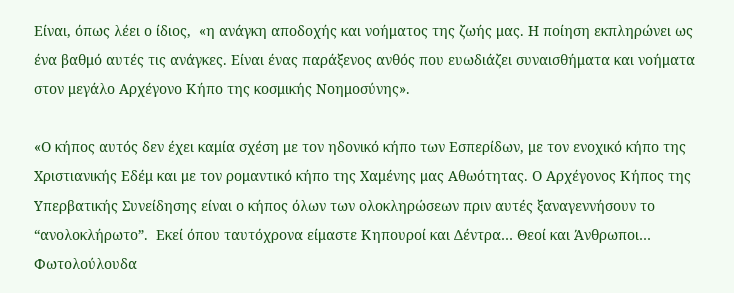Είναι, όπως λέει ο ίδιος,  «η ανάγκη αποδοχής και νοήματος της ζωής μας. Η ποίηση εκπληρώνει ως ένα βαθμό αυτές τις ανάγκες. Είναι ένας παράξενος ανθός που ευωδιάζει συναισθήματα και νοήματα στον μεγάλο Αρχέγονο Κήπο της κοσμικής Νοημοσύνης».

«Ο κήπος αυτός δεν έχει καμία σχέση με τον ηδονικό κήπο των Εσπερίδων, με τον ενοχικό κήπο της Χριστιανικής Εδέμ και με τον ρομαντικό κήπο της Χαμένης μας Αθωότητας. Ο Αρχέγονος Κήπος της Υπερβατικής Συνείδησης είναι ο κήπος όλων των ολοκληρώσεων πριν αυτές ξαναγεννήσουν το “ανολοκλήρωτο”.  Εκεί όπου ταυτόχρονα είμαστε Κηπουροί και Δέντρα… Θεοί και Άνθρωποι… Φωτολούλουδα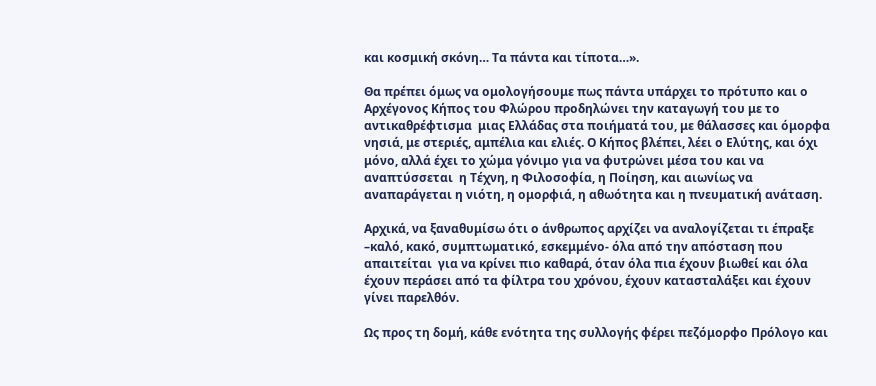και κοσμική σκόνη… Τα πάντα και τίποτα…».

Θα πρέπει όμως να ομολογήσουμε πως πάντα υπάρχει το πρότυπο και ο Αρχέγονος Κήπος του Φλώρου προδηλώνει την καταγωγή του με το αντικαθρέφτισμα  μιας Ελλάδας στα ποιήματά του, με θάλασσες και όμορφα νησιά, με στεριές, αμπέλια και ελιές. Ο Κήπος βλέπει, λέει ο Ελύτης, και όχι μόνο, αλλά έχει το χώμα γόνιμο για να φυτρώνει μέσα του και να αναπτύσσεται  η Τέχνη, η Φιλοσοφία, η Ποίηση, και αιωνίως να αναπαράγεται η νιότη, η ομορφιά, η αθωότητα και η πνευματική ανάταση.

Αρχικά, να ξαναθυμίσω ότι ο άνθρωπος αρχίζει να αναλογίζεται τι έπραξε –καλό, κακό, συμπτωματικό, εσκεμμένο- όλα από την απόσταση που απαιτείται  για να κρίνει πιο καθαρά, όταν όλα πια έχουν βιωθεί και όλα έχουν περάσει από τα φίλτρα του χρόνου, έχουν κατασταλάξει και έχουν γίνει παρελθόν.

Ως προς τη δομή, κάθε ενότητα της συλλογής φέρει πεζόμορφο Πρόλογο και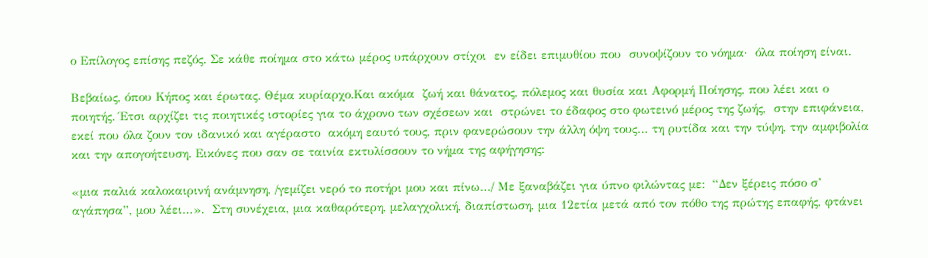ο Επίλογος επίσης πεζός. Σε κάθε ποίημα στο κάτω μέρος υπάρχουν στίχοι  εν είδει επιμυθίου που  συνοψίζουν το νόημα·  όλα ποίηση είναι.

Βεβαίως, όπου Κήπος και έρωτας. Θέμα κυρίαρχο.Και ακόμα  ζωή και θάνατος, πόλεμος και θυσία και Αφορμή Ποίησης, που λέει και ο ποιητής. Έτσι αρχίζει τις ποιητικές ιστορίες για το άχρονο των σχέσεων και  στρώνει το έδαφος στο φωτεινό μέρος της ζωής,  στην επιφάνεια, εκεί που όλα ζουν τον ιδανικό και αγέραστο  ακόμη εαυτό τους, πριν φανερώσουν την άλλη όψη τους… τη ρυτίδα και την τύψη, την αμφιβολία και την απογοήτευση. Εικόνες που σαν σε ταινία εκτυλίσσουν το νήμα της αφήγησης:

«μια παλιά καλοκαιρινή ανάμνηση, /γεμίζει νερό το ποτήρι μου και πίνω…/ Με ξαναβάζει για ύπνο φιλώντας με:  “Δεν ξέρεις πόσο σ’ αγάπησα”, μου λέει…».  Στη συνέχεια, μια καθαρότερη, μελαγχολική, διαπίστωση, μια 12ετία μετά από τον πόθο της πρώτης επαφής, φτάνει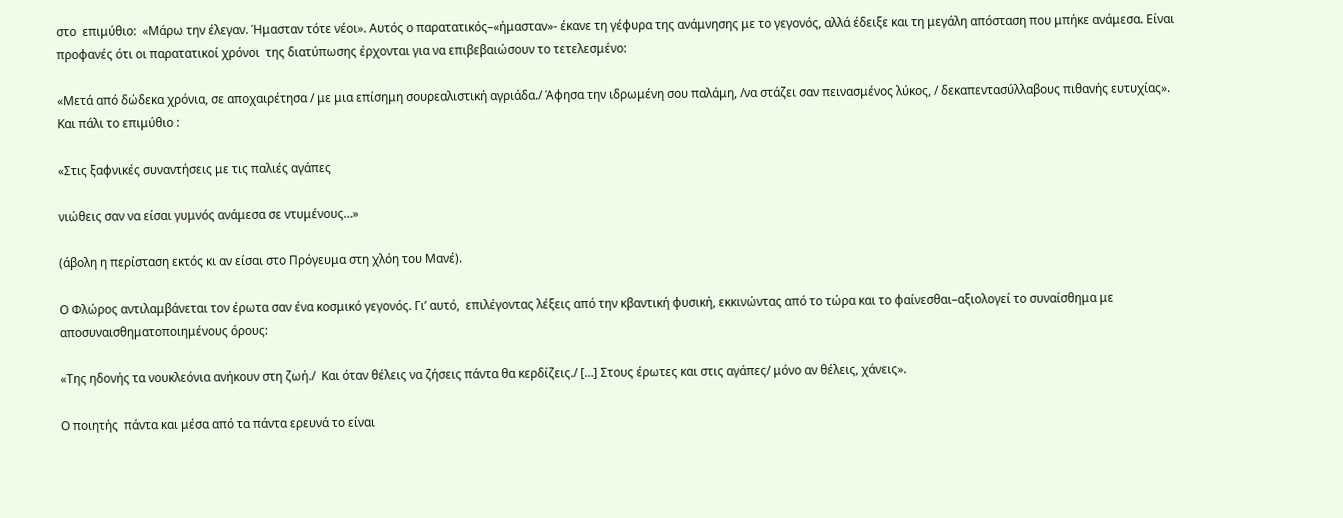στο  επιμύθιο:  «Μάρω την έλεγαν. Ήμασταν τότε νέοι». Αυτός ο παρατατικός–«ήμασταν»- έκανε τη γέφυρα της ανάμνησης με το γεγονός, αλλά έδειξε και τη μεγάλη απόσταση που μπήκε ανάμεσα. Είναι προφανές ότι οι παρατατικοί χρόνοι  της διατύπωσης έρχονται για να επιβεβαιώσουν το τετελεσμένο:

«Μετά από δώδεκα χρόνια, σε αποχαιρέτησα / με μια επίσημη σουρεαλιστική αγριάδα./ Άφησα την ιδρωμένη σου παλάμη, /να στάζει σαν πεινασμένος λύκος, / δεκαπεντασύλλαβους πιθανής ευτυχίας». Και πάλι το επιμύθιο :

«Στις ξαφνικές συναντήσεις με τις παλιές αγάπες

νιώθεις σαν να είσαι γυμνός ανάμεσα σε ντυμένους…»

(άβολη η περίσταση εκτός κι αν είσαι στο Πρόγευμα στη χλόη του Μανέ).

Ο Φλώρος αντιλαμβάνεται τον έρωτα σαν ένα κοσμικό γεγονός. Γι’ αυτό,  επιλέγοντας λέξεις από την κβαντική φυσική, εκκινώντας από το τώρα και το φαίνεσθαι–αξιολογεί το συναίσθημα με αποσυναισθηματοποιημένους όρους:

«Της ηδονής τα νουκλεόνια ανήκουν στη ζωή./  Και όταν θέλεις να ζήσεις πάντα θα κερδίζεις./ […] Στους έρωτες και στις αγάπες/ μόνο αν θέλεις, χάνεις».

Ο ποιητής  πάντα και μέσα από τα πάντα ερευνά το είναι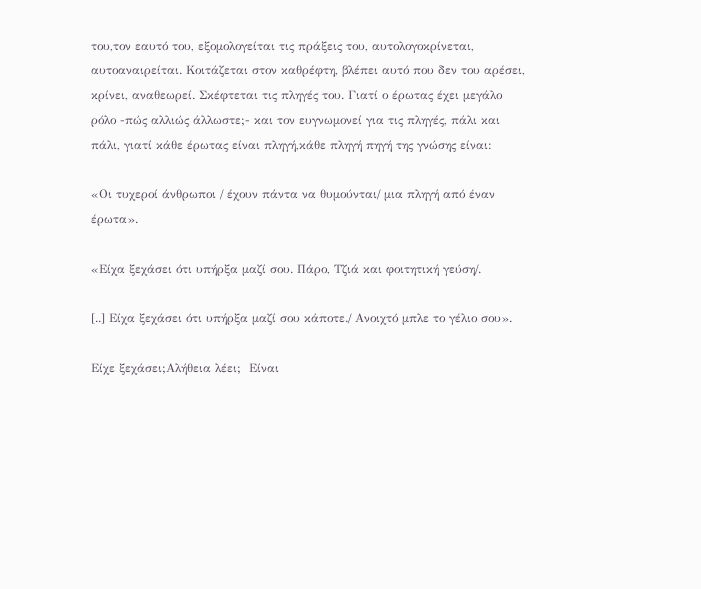του,τον εαυτό του, εξομολογείται τις πράξεις του, αυτολογοκρίνεται, αυτοαναιρείται. Κοιτάζεται στον καθρέφτη, βλέπει αυτό που δεν του αρέσει, κρίνει, αναθεωρεί. Σκέφτεται τις πληγές του. Γιατί ο έρωτας έχει μεγάλο ρόλο -πώς αλλιώς άλλωστε;- και τον ευγνωμονεί για τις πληγές, πάλι και πάλι, γιατί κάθε έρωτας είναι πληγή,κάθε πληγή πηγή της γνώσης είναι:

«Οι τυχεροί άνθρωποι / έχουν πάντα να θυμούνται/ μια πληγή από έναν έρωτα».

«Είχα ξεχάσει ότι υπήρξα μαζί σου. Πάρο, Τζιά και φοιτητική γεύση/.

[..] Είχα ξεχάσει ότι υπήρξα μαζί σου κάποτε./ Ανοιχτό μπλε το γέλιο σου».

Είχε ξεχάσει;Αλήθεια λέει;  Είναι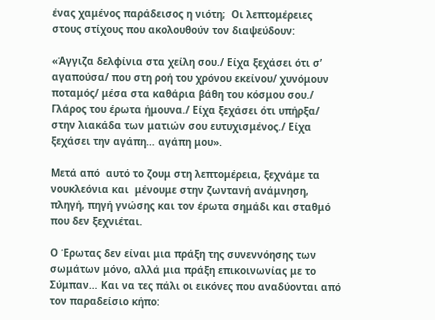ένας χαμένος παράδεισος η νιότη;  Οι λεπτομέρειες στους στίχους που ακολουθούν τον διαψεύδουν:

«Άγγιζα δελφίνια στα χείλη σου./ Είχα ξεχάσει ότι σ’ αγαπούσα/ που στη ροή του χρόνου εκείνου/ χυνόμουν ποταμός/ μέσα στα καθάρια βάθη του κόσμου σου./ Γλάρος του έρωτα ήμουνα./ Είχα ξεχάσει ότι υπήρξα/ στην λιακάδα των ματιών σου ευτυχισμένος./ Είχα ξεχάσει την αγάπη… αγάπη μου».

Μετά από  αυτό το ζουμ στη λεπτομέρεια, ξεχνάμε τα νουκλεόνια και  μένουμε στην ζωντανή ανάμνηση, πληγή, πηγή γνώσης και τον έρωτα σημάδι και σταθμό που δεν ξεχνιέται.

Ο Έρωτας δεν είναι μια πράξη της συνεννόησης των σωμάτων μόνο, αλλά μια πράξη επικοινωνίας με το Σύμπαν… Και να τες πάλι οι εικόνες που αναδύονται από τον παραδείσιο κήπο: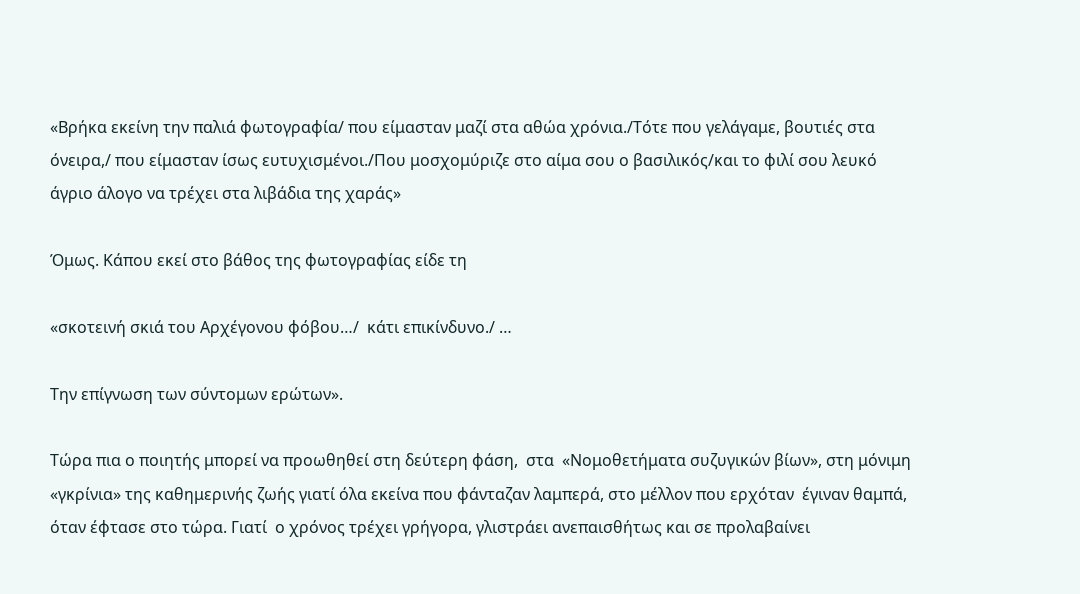«Βρήκα εκείνη την παλιά φωτογραφία/ που είμασταν μαζί στα αθώα χρόνια./Τότε που γελάγαμε, βουτιές στα όνειρα,/ που είμασταν ίσως ευτυχισμένοι./Που μοσχομύριζε στο αίμα σου ο βασιλικός/και το φιλί σου λευκό άγριο άλογο να τρέχει στα λιβάδια της χαράς»

Όμως. Κάπου εκεί στο βάθος της φωτογραφίας είδε τη

«σκοτεινή σκιά του Αρχέγονου φόβου…/  κάτι επικίνδυνο./ …

Την επίγνωση των σύντομων ερώτων».

Τώρα πια ο ποιητής μπορεί να προωθηθεί στη δεύτερη φάση,  στα  «Νομοθετήματα συζυγικών βίων», στη μόνιμη «γκρίνια» της καθημερινής ζωής γιατί όλα εκείνα που φάνταζαν λαμπερά, στο μέλλον που ερχόταν  έγιναν θαμπά, όταν έφτασε στο τώρα. Γιατί  ο χρόνος τρέχει γρήγορα, γλιστράει ανεπαισθήτως και σε προλαβαίνει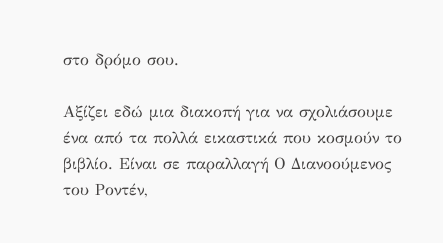στο δρόμο σου.

Αξίζει εδώ μια διακοπή για να σχολιάσουμε ένα από τα πολλά εικαστικά που κοσμούν το βιβλίο. Είναι σε παραλλαγή Ο Διανοούμενος του Ροντέν,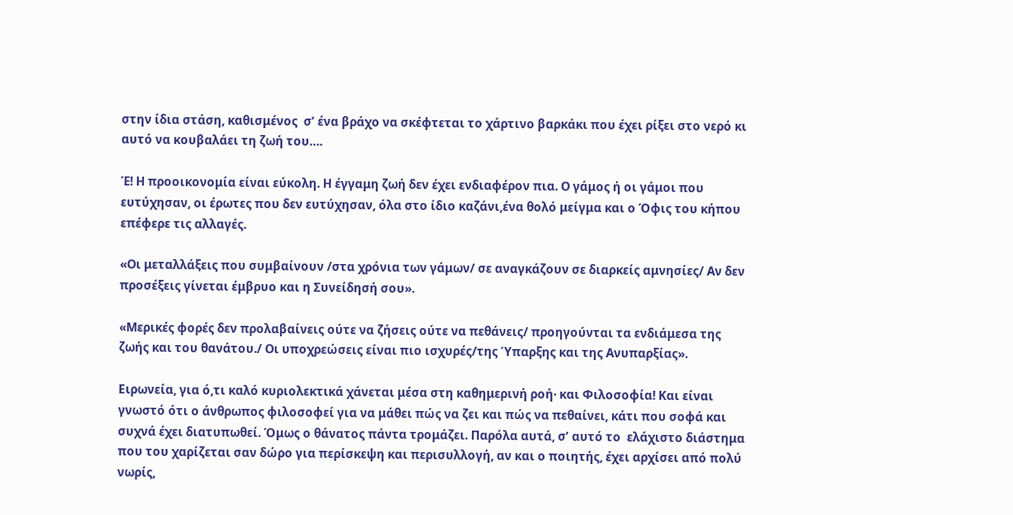στην ίδια στάση, καθισμένος  σ’ ένα βράχο να σκέφτεται το χάρτινο βαρκάκι που έχει ρίξει στο νερό κι αυτό να κουβαλάει τη ζωή του….

Έ! Η προοικονομία είναι εύκολη. Η έγγαμη ζωή δεν έχει ενδιαφέρον πια. Ο γάμος ή οι γάμοι που ευτύχησαν, οι έρωτες που δεν ευτύχησαν, όλα στο ίδιο καζάνι,ένα θολό μείγμα και ο Όφις του κήπου επέφερε τις αλλαγές.

«Οι μεταλλάξεις που συμβαίνουν /στα χρόνια των γάμων/ σε αναγκάζουν σε διαρκείς αμνησίες/ Αν δεν προσέξεις γίνεται έμβρυο και η Συνείδησή σου».

«Μερικές φορές δεν προλαβαίνεις ούτε να ζήσεις ούτε να πεθάνεις/ προηγούνται τα ενδιάμεσα της ζωής και του θανάτου./ Οι υποχρεώσεις είναι πιο ισχυρές/της Ύπαρξης και της Ανυπαρξίας».

Ειρωνεία, για ό,τι καλό κυριολεκτικά χάνεται μέσα στη καθημερινή ροή· και Φιλοσοφία! Και είναι γνωστό ότι ο άνθρωπος φιλοσοφεί για να μάθει πώς να ζει και πώς να πεθαίνει, κάτι που σοφά και συχνά έχει διατυπωθεί. Όμως ο θάνατος πάντα τρομάζει. Παρόλα αυτά, σ’ αυτό το  ελάχιστο διάστημα που του χαρίζεται σαν δώρο για περίσκεψη και περισυλλογή, αν και ο ποιητής, έχει αρχίσει από πολύ νωρίς,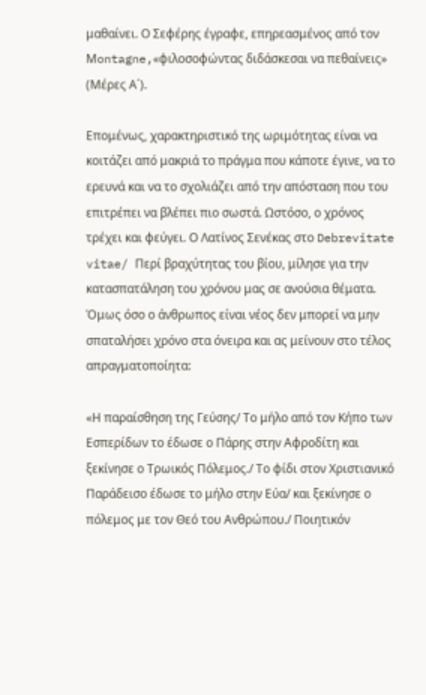μαθαίνει. Ο Σεφέρης έγραφε, επηρεασμένος από τον Μontagne,«φιλοσοφώντας διδάσκεσαι να πεθαίνεις» (Μέρες Α΄).

Επομένως, χαρακτηριστικό της ωριμότητας είναι να κοιτάζει από μακριά το πράγμα που κάποτε έγινε, να το ερευνά και να το σχολιάζει από την απόσταση που του επιτρέπει να βλέπει πιο σωστά. Ωστόσο, ο χρόνος τρέχει και φεύγει. Ο Λατίνος Σενέκας στο Debrevitate vitae/ Περί βραχύτητας του βίου, μίλησε για την κατασπατάληση του χρόνου μας σε ανούσια θέματα. Όμως όσο ο άνθρωπος είναι νέος δεν μπορεί να μην σπαταλήσει χρόνο στα όνειρα και ας μείνουν στο τέλος απραγματοποίητα:

«Η παραίσθηση της Γεύσης/ Το μήλο από τον Κήπο των Εσπερίδων το έδωσε ο Πάρης στην Αφροδίτη και ξεκίνησε ο Τρωικός Πόλεμος./ Το φίδι στον Χριστιανικό Παράδεισο έδωσε το μήλο στην Εύα/ και ξεκίνησε ο πόλεμος με τον Θεό του Ανθρώπου./ Ποιητικόν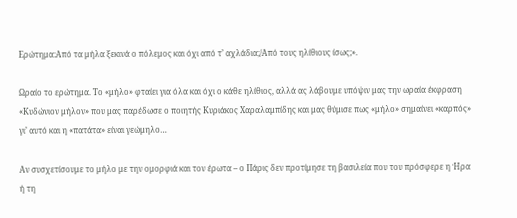Ερώτημα:Από τα μήλα ξεκινά ο πόλεμος και όχι από τ’ αχλάδια;/Από τους ηλίθιους ίσως;».

Ωραίο το ερώτημα. Το «μήλο» φταίει για όλα και όχι ο κάθε ηλίθιος, αλλά ας λάβουμε υπόψιν μας την ωραία έκφραση «Κυδώνιον μήλον» που μας παρέδωσε ο ποιητής Κυριάκος Χαραλαμπίδης και μας θύμισε πως «μήλο» σημαίνει «καρπός» γι’ αυτό και η «πατάτα» είναι γεώμηλο…

Αν συσχετίσουμε το μήλο με την ομορφιά και τον έρωτα – ο Πάρις δεν προτίμησε τη βασιλεία που του πρόσφερε η Ήρα ή τη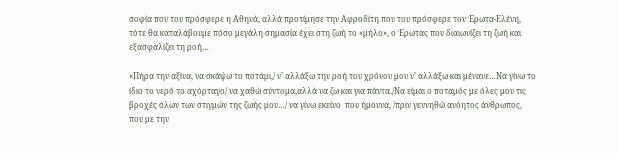σοφία που του πρόσφερε η Αθηνά, αλλά προτίμησε την Αφροδίτη που του πρόσφερε τον Έρωτα-Ελένη, τότε θα καταλάβουμε πόσο μεγάλη σημασία έχει στη ζωή το «μήλο», ο Έρωτας που διαιωνίζει τη ζωή και εξασφαλίζει τη ροή…

«Πήρα την αξίνα, να σκάψω το ποτάμι,/ ν’ αλλάξω την ροή του χρόνου μου ν’ αλλάξω και μένανε…Να γίνω το ίδιο το νερό το αχόρταγο/ να χαθώ σύντομα,αλλά να ζω και για πάντα./Να είμαι ο ποταμός με όλες μου τις βροχές όλων των στιγμών της ζωής μου…/ να γίνω εκείνο  που ήμουνα, /πριν γεννηθώ ανόητος άνθρωπος, που με την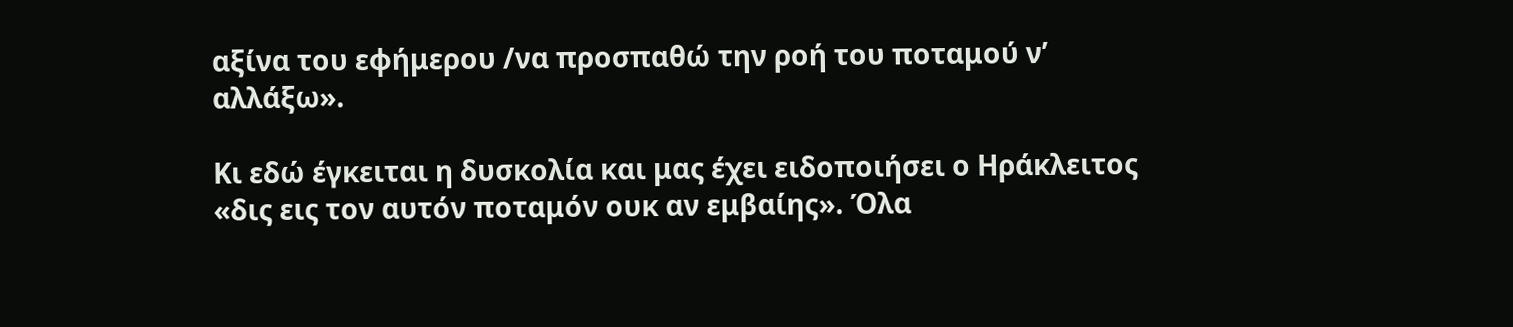αξίνα του εφήμερου /να προσπαθώ την ροή του ποταμού ν’ αλλάξω».

Κι εδώ έγκειται η δυσκολία και μας έχει ειδοποιήσει ο Ηράκλειτος «δις εις τον αυτόν ποταμόν ουκ αν εμβαίης». Όλα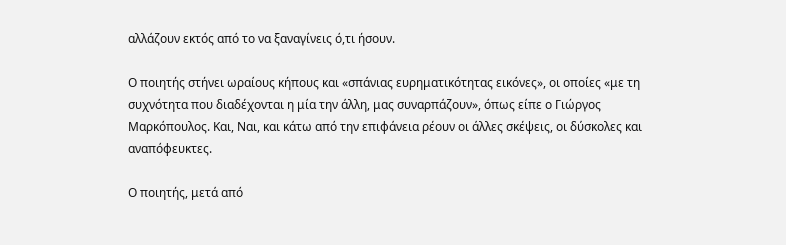αλλάζουν εκτός από το να ξαναγίνεις ό,τι ήσουν.

Ο ποιητής στήνει ωραίους κήπους και «σπάνιας ευρηματικότητας εικόνες», οι οποίες «με τη συχνότητα που διαδέχονται η μία την άλλη, μας συναρπάζουν», όπως είπε ο Γιώργος Μαρκόπουλος. Και, Ναι, και κάτω από την επιφάνεια ρέουν οι άλλες σκέψεις, οι δύσκολες και αναπόφευκτες.

Ο ποιητής, μετά από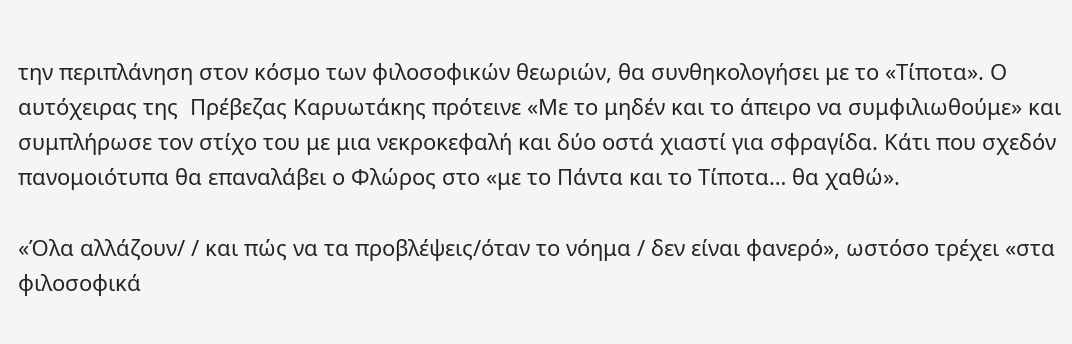την περιπλάνηση στον κόσμο των φιλοσοφικών θεωριών, θα συνθηκολογήσει με το «Τίποτα». Ο αυτόχειρας της  Πρέβεζας Καρυωτάκης πρότεινε «Με το μηδέν και το άπειρο να συμφιλιωθούμε» και συμπλήρωσε τον στίχο του με μια νεκροκεφαλή και δύο οστά χιαστί για σφραγίδα. Κάτι που σχεδόν πανομοιότυπα θα επαναλάβει ο Φλώρος στο «με το Πάντα και το Τίποτα… θα χαθώ».

«Όλα αλλάζουν/ / και πώς να τα προβλέψεις/όταν το νόημα / δεν είναι φανερό», ωστόσο τρέχει «στα φιλοσοφικά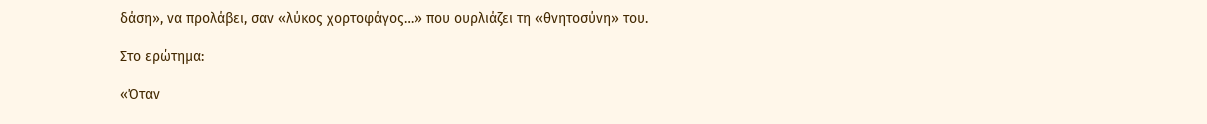δάση», να προλάβει, σαν «λύκος χορτοφάγος…» που ουρλιάζει τη «θνητοσύνη» του.

Στο ερώτημα:

«Όταν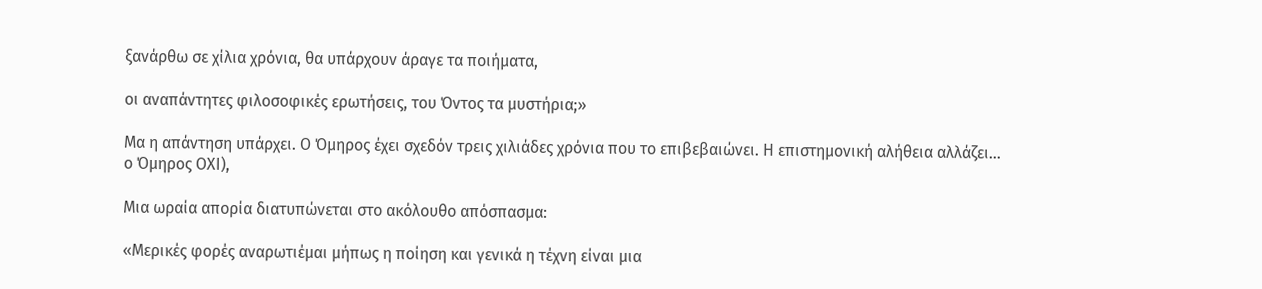ξανάρθω σε χίλια χρόνια, θα υπάρχουν άραγε τα ποιήματα,

οι αναπάντητες φιλοσοφικές ερωτήσεις, του Όντος τα μυστήρια;»

Μα η απάντηση υπάρχει. Ο Όμηρος έχει σχεδόν τρεις χιλιάδες χρόνια που το επιβεβαιώνει. Η επιστημονική αλήθεια αλλάζει… ο Όμηρος ΟΧΙ),

Μια ωραία απορία διατυπώνεται στο ακόλουθο απόσπασμα:

«Μερικές φορές αναρωτιέμαι μήπως η ποίηση και γενικά η τέχνη είναι μια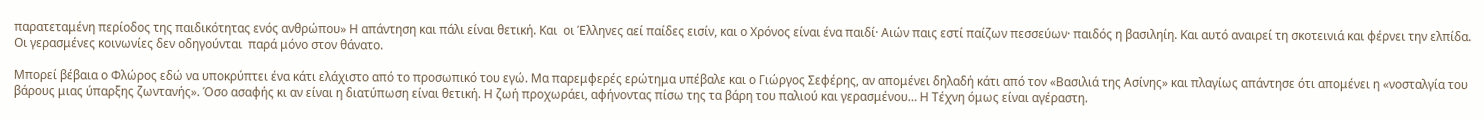παρατεταμένη περίοδος της παιδικότητας ενός ανθρώπου» Η απάντηση και πάλι είναι θετική. Και  οι Έλληνες αεί παίδες εισίν, και ο Χρόνος είναι ένα παιδί· Αιών παις εστί παίζων πεσσεύων· παιδός η βασιληίη. Και αυτό αναιρεί τη σκοτεινιά και φέρνει την ελπίδα. Οι γερασμένες κοινωνίες δεν οδηγούνται  παρά μόνο στον θάνατο.

Μπορεί βέβαια ο Φλώρος εδώ να υποκρύπτει ένα κάτι ελάχιστο από το προσωπικό του εγώ. Μα παρεμφερές ερώτημα υπέβαλε και ο Γιώργος Σεφέρης, αν απομένει δηλαδή κάτι από τον «Βασιλιά της Ασίνης» και πλαγίως απάντησε ότι απομένει η «νοσταλγία του βάρους μιας ύπαρξης ζωντανής». Όσο ασαφής κι αν είναι η διατύπωση είναι θετική. Η ζωή προχωράει, αφήνοντας πίσω της τα βάρη του παλιού και γερασμένου… Η Τέχνη όμως είναι αγέραστη.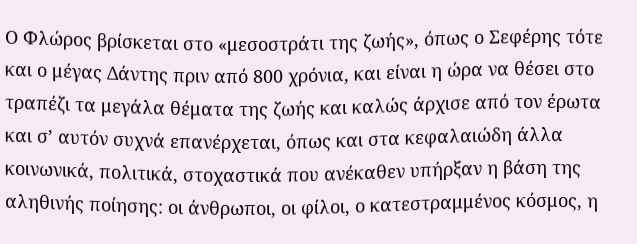Ο Φλώρος βρίσκεται στο «μεσοστράτι της ζωής», όπως ο Σεφέρης τότε και ο μέγας Δάντης πριν από 800 χρόνια, και είναι η ώρα να θέσει στο τραπέζι τα μεγάλα θέματα της ζωής και καλώς άρχισε από τον έρωτα και σ’ αυτόν συχνά επανέρχεται, όπως και στα κεφαλαιώδη άλλα κοινωνικά, πολιτικά, στοχαστικά που ανέκαθεν υπήρξαν η βάση της αληθινής ποίησης: οι άνθρωποι, οι φίλοι, ο κατεστραμμένος κόσμος, η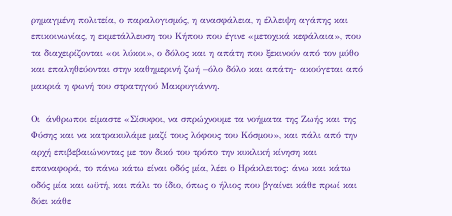ρημαγμένη πολιτεία, ο παραλογισμός, η ανασφάλεια, η έλλειψη αγάπης και επικοινωνίας, η εκμετάλλευση του Κήπου που έγινε «μετοχικά κεφάλαια», που τα διαχειρίζονται «οι λύκοι», ο δόλος και η απάτη που ξεκινούν από τον μύθο και επαληθεύονται στην καθημερινή ζωή –όλο δόλο και απάτη- ακούγεται από μακριά η φωνή του στρατηγού Μακρυγιάννη.

Οι  άνθρωποι είμαστε «Σίσυφοι, να σπρώχνουμε τα νοήματα της Ζωής και της Φύσης και να κατρακυλάμε μαζί τους λόφους του Κόσμου», και πάλι από την αρχή επιβεβαιώνοντας με τον δικό του τρόπο την κυκλική κίνηση και επαναφορά, το πάνω κάτω είναι οδός μία, λέει ο Ηράκλειτος: άνω και κάτω οδός μία και ωϋτή, και πάλι το ίδιο, όπως ο ήλιος που βγαίνει κάθε πρωί και δύει κάθε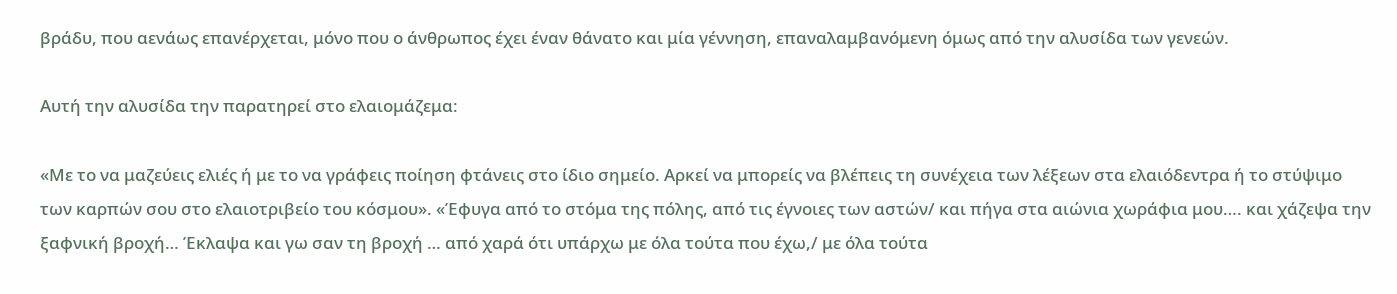βράδυ, που αενάως επανέρχεται, μόνο που ο άνθρωπος έχει έναν θάνατο και μία γέννηση, επαναλαμβανόμενη όμως από την αλυσίδα των γενεών.

Αυτή την αλυσίδα την παρατηρεί στο ελαιομάζεμα:

«Με το να μαζεύεις ελιές ή με το να γράφεις ποίηση φτάνεις στο ίδιο σημείο. Αρκεί να μπορείς να βλέπεις τη συνέχεια των λέξεων στα ελαιόδεντρα ή το στύψιμο των καρπών σου στο ελαιοτριβείο του κόσμου». «Έφυγα από το στόμα της πόλης, από τις έγνοιες των αστών/ και πήγα στα αιώνια χωράφια μου…. και χάζεψα την ξαφνική βροχή… Έκλαψα και γω σαν τη βροχή … από χαρά ότι υπάρχω με όλα τούτα που έχω,/ με όλα τούτα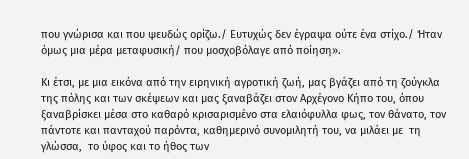που γνώρισα και που ψευδώς ορίζω./ Ευτυχώς δεν έγραψα ούτε ένα στίχο./ Ήταν όμως μια μέρα μεταφυσική/ που μοσχοβόλαγε από ποίηση».

Κι έτσι, με μια εικόνα από την ειρηνική αγροτική ζωή, μας βγάζει από τη ζούγκλα της πόλης και των σκέψεων και μας ξαναβάζει στον Αρχέγονο Κήπο του, όπου ξαναβρίσκει μέσα στο καθαρό κρισαρισμένο στα ελαιόφυλλα φως, τον θάνατο, τον πάντοτε και πανταχού παρόντα, καθημερινό συνομιλητή του, να μιλάει με  τη γλώσσα,  το ύφος και το ήθος των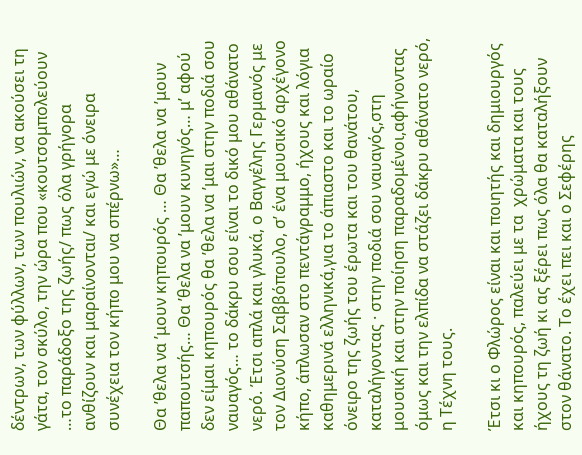δέντρων, των φύλλων, των πουλιών, να ακούσει τη γάτα, τον σκύλο, την ώρα που «κουτσομπολεύουν …το παράδοξο της ζωής/ πως όλα γρήγορα  ανθίζουν και μαραίνονται/ και εγώ με όνειρα συνέχεια τον κήπο μου να σπέρνω»…

Θα ’θελα να ’μουν κηπουρός … Θα ’θελα να ’μουν παπουτσής… Θα ’θελα να ’μουν κυνηγός… μ’ αφού δεν είμαι κηπουρός θα ’θελα να ’μαι στην ποδιά σου ναυαγός… το δάκρυ σου είναι το δικό μου αθάνατο νερό. Έτσι απλά και γλυκά, ο Βαγγέλης Γερμανός με τον Διονύση Σαββόπουλο, σ’ ένα μουσικό αρχέγονο κήπο, άπλωσαν στο πεντάγραμμο, ήχους και λόγια καθημερινά ελληνικά,για το άπιαστο και το ωραίο όνειρο της ζωής του έρωτα και του θανάτου, καταλήγοντας · στην ποδιά σου ναυαγός,στη μουσική και στην ποίηση παραδομένοι,αφήνοντας όμως και την ελπίδα να στάζει δάκρυ αθάνατο νερό, η Τέχνη τους.

Έτσι κι ο Φλώρος είναι και ποιητής και δημιουργός και κηπουρός, παλεύει με τα  χρώματα και τους ήχους τη ζωή κι ας ξέρει πως όλα θα καταλήξουν στον θάνατο. Το έχει πει και ο Σεφέρης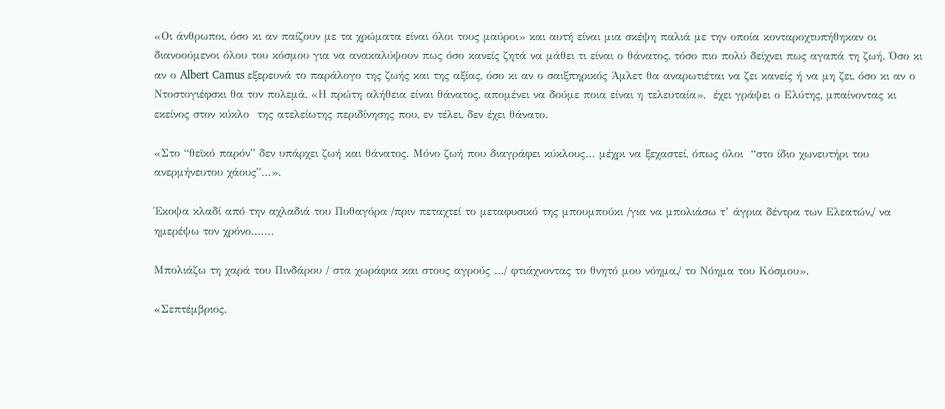«Οι άνθρωποι, όσο κι αν παίζουν με τα χρώματα είναι όλοι τους μαύροι» και αυτή είναι μια σκέψη παλιά με την οποία κονταροχτυπήθηκαν οι διανοούμενοι όλου του κόσμου για να ανακαλύψουν πως όσο κανείς ζητά να μάθει τι είναι ο θάνατος, τόσο πιο πολύ δείχνει πως αγαπά τη ζωή. Όσο κι αν ο Albert Camus εξερευνά το παράλογο της ζωής και της αξίας, όσο κι αν ο σαιξπηρικός Άμλετ θα αναρωτιέται να ζει κανείς ή να μη ζει, όσο κι αν ο Ντοστογιέφσκι θα τον πολεμά, «Η πρώτη αλήθεια είναι θάνατος, απομένει να δούμε ποια είναι η τελευταία»,  έχει γράψει ο Ελύτης, μπαίνοντας κι εκείνος στον κύκλο  της ατελείωτης περιδίνησης που, εν τέλει, δεν έχει θάνατο.

«Στο “θεϊκό παρόν” δεν υπάρχει ζωή και θάνατος. Μόνο ζωή που διαγράφει κύκλους… μέχρι να ξεχαστεί, όπως όλοι  “στο ίδιο χωνευτήρι του ανερμήνευτου χάους”…».

Έκοψα κλαδί από την αχλαδιά του Πυθαγόρα /πριν πεταχτεί το μεταφυσικό της μπουμπούκι /για να μπολιάσω τ’ άγρια δέντρα των Ελεατών,/ να ημερέψω τον χρόνο.……

Μπολιάζω τη χαρά του Πινδάρου / στα χωράφια και στους αγρούς …/ φτιάχνοντας το θνητό μου νόημα,/ το Νόημα του Κόσμου».

«Σεπτέμβριος.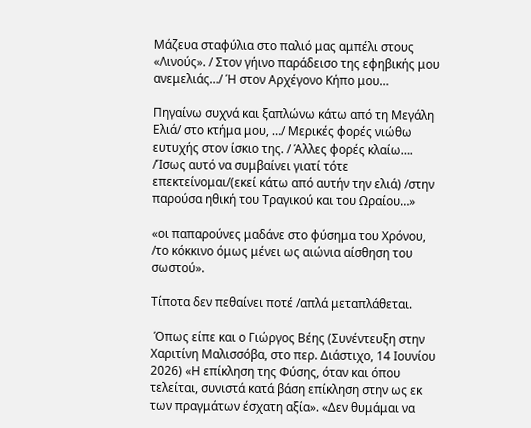Μάζευα σταφύλια στο παλιό μας αμπέλι στους «Λινούς». / Στον γήινο παράδεισο της εφηβικής μου ανεμελιάς…/ Ή στον Αρχέγονο Κήπο μου…

Πηγαίνω συχνά και ξαπλώνω κάτω από τη Μεγάλη Ελιά/ στο κτήμα μου, …/ Μερικές φορές νιώθω ευτυχής στον ίσκιο της. / Άλλες φορές κλαίω…. /Ίσως αυτό να συμβαίνει γιατί τότε επεκτείνομαι/(εκεί κάτω από αυτήν την ελιά) /στην παρούσα ηθική του Τραγικού και του Ωραίου…»

«οι παπαρούνες μαδάνε στο φύσημα του Χρόνου, /το κόκκινο όμως μένει ως αιώνια αίσθηση του σωστού».

Τίποτα δεν πεθαίνει ποτέ /απλά μεταπλάθεται.

 Όπως είπε και ο Γιώργος Βέης (Συνέντευξη στην Χαριτίνη Μαλισσόβα, στο περ. Διάστιχο, 14 Ιουνίου 2026) «Η επίκληση της Φύσης, όταν και όπου τελείται, συνιστά κατά βάση επίκληση στην ως εκ των πραγμάτων έσχατη αξία». «Δεν θυμάμαι να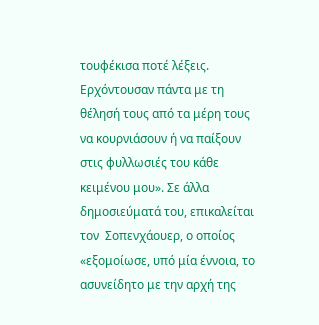τουφέκισα ποτέ λέξεις. Ερχόντουσαν πάντα με τη θέλησή τους από τα μέρη τους να κουρνιάσουν ή να παίξουν στις φυλλωσιές του κάθε κειμένου μου». Σε άλλα δημοσιεύματά του, επικαλείται τον  Σοπενχάουερ, ο οποίος «εξομοίωσε, υπό μία έννοια, το ασυνείδητο με την αρχή της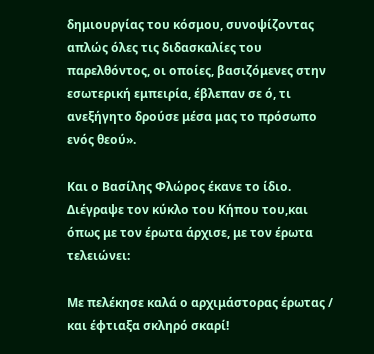δημιουργίας του κόσμου, συνοψίζοντας απλώς όλες τις διδασκαλίες του παρελθόντος, οι οποίες, βασιζόμενες στην εσωτερική εμπειρία, έβλεπαν σε ό, τι ανεξήγητο δρούσε μέσα μας το πρόσωπο ενός θεού».

Και ο Βασίλης Φλώρος έκανε το ίδιο. Διέγραψε τον κύκλο του Κήπου του,και όπως με τον έρωτα άρχισε, με τον έρωτα τελειώνει:

Με πελέκησε καλά ο αρχιμάστορας έρωτας / και έφτιαξα σκληρό σκαρί!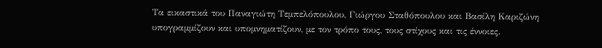Τα εικαστικά του Παναγιώτη Τεμπελόπουλου, Γιώργου Σταθόπουλου και Βασίλη Καριζώνη υπογραμμίζουν και υπομνηματίζουν, με τον τρόπο τους, τους στίχους και τις έννοιες.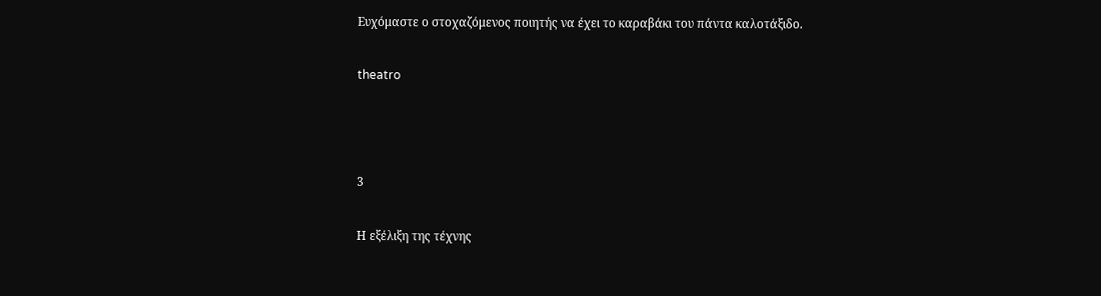Ευχόμαστε ο στοχαζόμενος ποιητής να έχει το καραβάκι του πάντα καλοτάξιδο.

theatro



3

Η εξέλιξη της τέχνης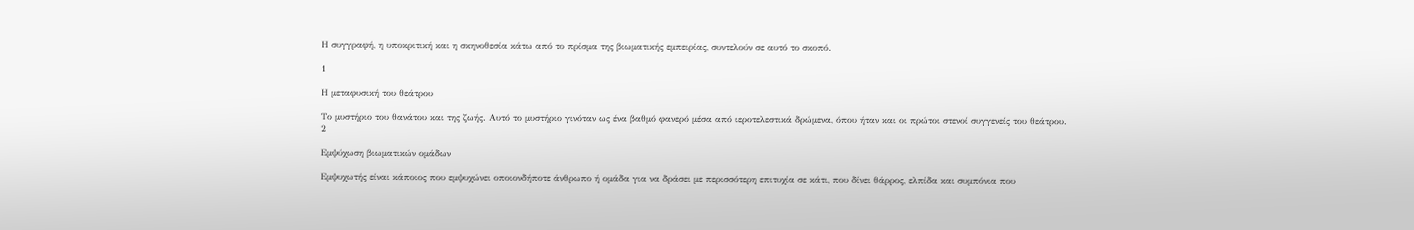Η συγγραφή, η υποκριτική και η σκηνοθεσία κάτω από το πρίσμα της βιωματικής εμπειρίας, συντελούν σε αυτό το σκοπό.

1

Η μεταφυσική του θεάτρου

Το μυστήριο του θανάτου και της ζωής. Αυτό το μυστήριο γινόταν ως ένα βαθμό φανερό μέσα από ιεροτελεστικά δρώμενα, όπου ήταν και οι πρώτοι στενοί συγγενείς του θεάτρου.
2

Εμψύχωση βιωματικών ομάδων

Εμψυχωτής είναι κάποιος που εμψυχώνει οποιονδήποτε άνθρωπο ή ομάδα για να δράσει με περισσότερη επιτυχία σε κάτι, που δίνει θάρρος, ελπίδα και συμπόνια που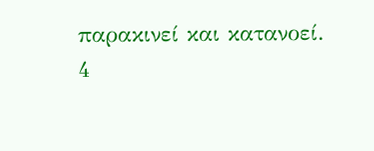παρακινεί και κατανοεί.
4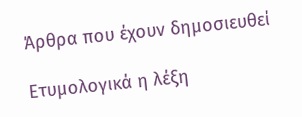Άρθρα που έχουν δημοσιευθεί

Ετυμολογικά η λέξη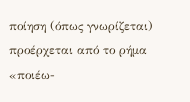ποίηση (όπως γνωρίζεται) προέρχεται από το ρήμα «ποιέω-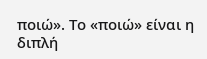ποιώ». Το «ποιώ» είναι η διπλή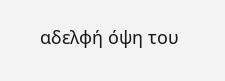αδελφή όψη του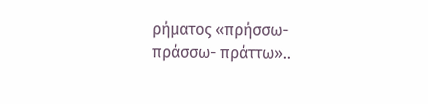ρήματος «πρήσσω- πράσσω- πράττω»..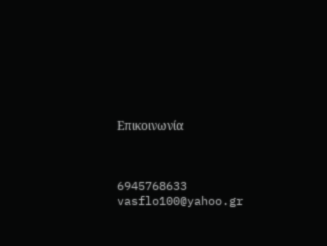Επικοινωνία



6945768633
vasflo100@yahoo.gr